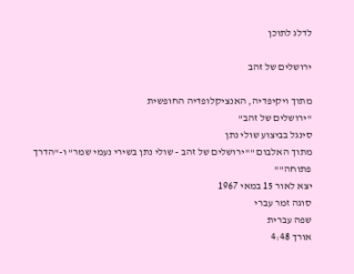לדלג לתוכן

ירושלים של זהב

מתוך ויקיפדיה, האנציקלופדיה החופשית
"ירושלים של זהב"
סינגל בביצוע שולי נתן
מתוך האלבום ""ירושלים של זהב - שולי נתן בשירי נעמי שמר" ו-"הדרך פתוחה""
יצא לאור 15 במאי 1967
סוגה זמר עברי
שפה עברית
אורך 4:48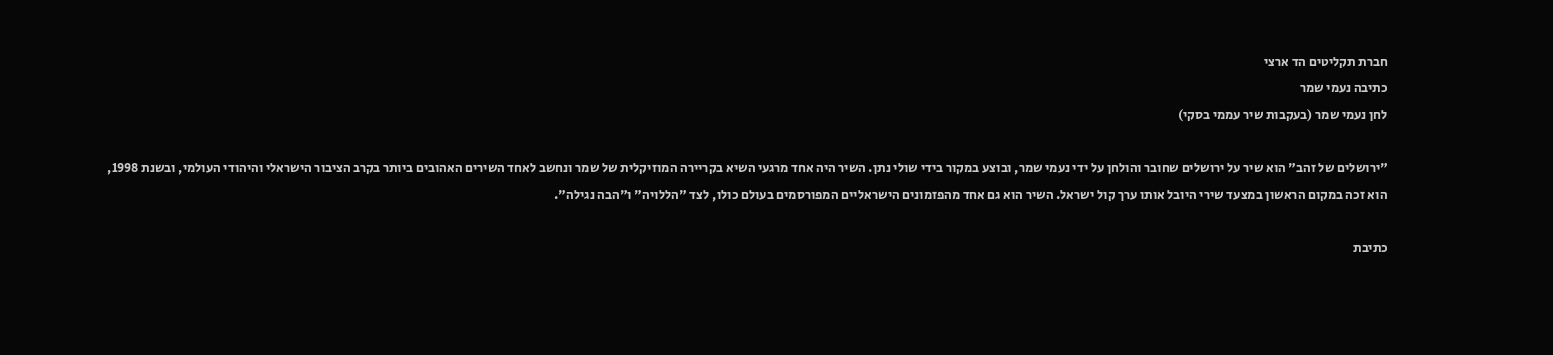חברת תקליטים הד ארצי
כתיבה נעמי שמר
לחן נעמי שמר (בעקבות שיר עממי בסקי)

"ירושלים של זהב" הוא שיר על ירושלים שחובר והולחן על ידי נעמי שמר, ובוצע במקור בידי שולי נתן. השיר היה אחד מרגעי השיא בקריירה המוזיקלית של שמר ונחשב לאחד השירים האהובים ביותר בקרב הציבור הישראלי והיהודי העולמי, ובשנת 1998, הוא זכה במקום הראשון במצעד שירי היובל אותו ערך קול ישראל. השיר הוא גם אחד מהפזמונים הישראליים המפורסמים בעולם כולו, לצד "הללויה" ו"הבה נגילה".

כתיבת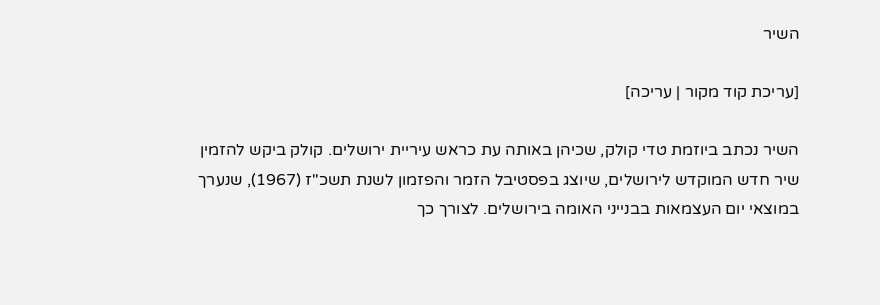השיר

[עריכת קוד מקור | עריכה]

השיר נכתב ביוזמת טדי קולק, שכיהן באותה עת כראש עיריית ירושלים. קולק ביקש להזמין שיר חדש המוקדש לירושלים, שיוצג בפסטיבל הזמר והפזמון לשנת תשכ"ז (1967), שנערך במוצאי יום העצמאות בבנייני האומה בירושלים. לצורך כך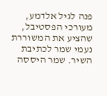פנה לגיל אלדמע, מעורכי הפסטיבל, שהציע את המשוררת נעמי שמר לכתיבת השיר. שמר היססה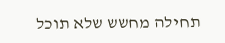תחילה מחשש שלא תוכל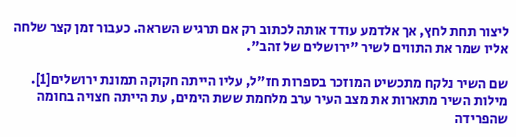ליצור תחת לחץ, אך אלדמע עודד אותה לכתוב רק אם תרגיש השראה. כעבור זמן קצר שלחה אליו שמר את התווים לשיר "ירושלים של זהב".

שם השיר נלקח מתכשיט המוזכר בספרות חז"ל, עליו הייתה חקוקה תמונת ירושלים[1]. מילות השיר מתארות את מצב העיר ערב מלחמת ששת הימים, עת הייתה חצויה בחומה שהפרידה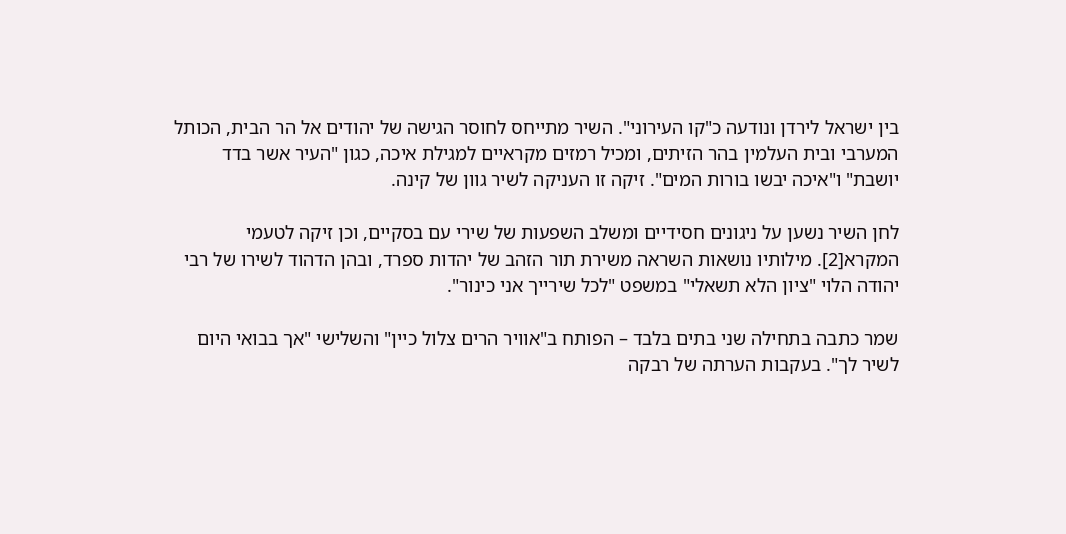בין ישראל לירדן ונודעה כ"קו העירוני". השיר מתייחס לחוסר הגישה של יהודים אל הר הבית, הכותל המערבי ובית העלמין בהר הזיתים, ומכיל רמזים מקראיים למגילת איכה, כגון "העיר אשר בדד יושבת" ו"איכה יבשו בורות המים". זיקה זו העניקה לשיר גוון של קינה.

לחן השיר נשען על ניגונים חסידיים ומשלב השפעות של שירי עם בסקיים, וכן זיקה לטעמי המקרא[2]. מילותיו נושאות השראה משירת תור הזהב של יהדות ספרד, ובהן הדהוד לשירו של רבי יהודה הלוי "ציון הלא תשאלי" במשפט "לכל שירייך אני כינור".

שמר כתבה בתחילה שני בתים בלבד – הפותח ב"אוויר הרים צלול כיין" והשלישי "אך בבואי היום לשיר לך". בעקבות הערתה של רבקה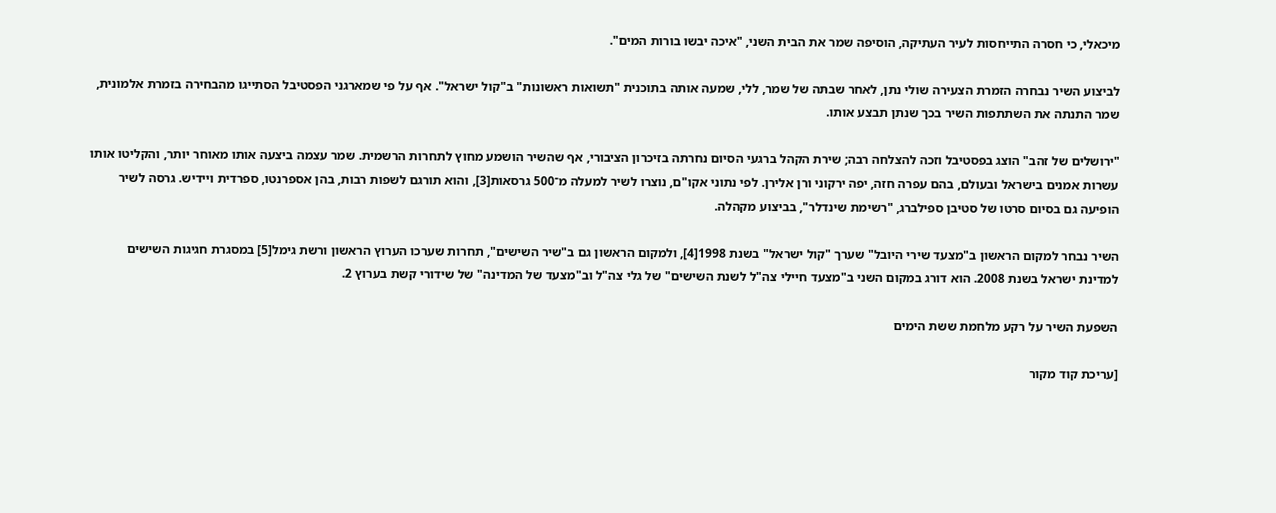מיכאלי, כי חסרה התייחסות לעיר העתיקה, הוסיפה שמר את הבית השני, "איכה יבשו בורות המים".

לביצוע השיר נבחרה הזמרת הצעירה שולי נתן, לאחר שבתּה של שמר, ללי, שמעה אותה בתוכנית "תשואות ראשונות" ב"קול ישראל". אף על פי שמארגני הפסטיבל הסתייגו מהבחירה בזמרת אלמונית, שמר התנתה את השתתפות השיר בכך שנתן תבצע אותו.

"ירושלים של זהב" הוצג בפסטיבל וזכה להצלחה רבה; שירת הקהל ברגעי הסיום נחרתה בזיכרון הציבורי, אף שהשיר הושמע מחוץ לתחרות הרשמית. שמר עצמה ביצעה אותו מאוחר יותר, והקליטו אותו עשרות אמנים בישראל ובעולם, בהם עפרה חזה, יפה ירקוני ורן אלירן. לפי נתוני אקו"ם, נוצרו לשיר למעלה מ־500 גרסאות[3], והוא תורגם לשפות רבות, בהן אספרנטו, ספרדית ויידיש. גרסה לשיר הופיעה גם בסיום סרטו של סטיבן ספילברג, "רשימת שינדלר", בביצוע מקהלה.

השיר נבחר למקום הראשון ב"מצעד שירי היובל" שערך "קול ישראל" בשנת 1998[4], ולמקום הראשון גם ב"שיר השישים", תחרות שערכו הערוץ הראשון ורשת גימל[5] במסגרת חגיגות השישים למדינת ישראל בשנת 2008. הוא דורג במקום השני ב"מצעד חיילי צה"ל לשנת השישים" של גלי צה"ל וב"מצעד של המדינה" של שידורי קשת בערוץ 2.

השפעת השיר על רקע מלחמת ששת הימים

[עריכת קוד מקור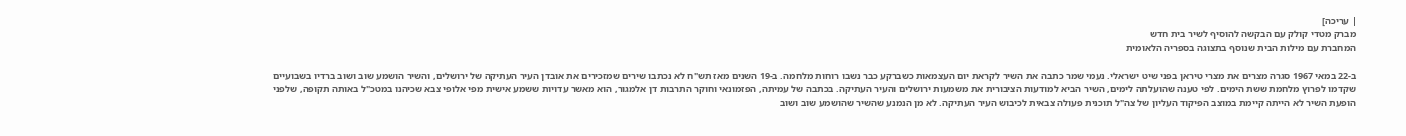| עריכה]
מברק מטדי קולק עם הבקשה להוסיף לשיר בית חדש
המחברת עם מילות הבית שנוסף בתצוגה בספריה הלאומית

ב-22 במאי 1967 סגרה מצרים את מצרי טיראן בפני שיט ישראלי. נעמי שמר כתבה את השיר לקראת יום העצמאות כשברקע כבר נשבו רוחות מלחמה. ב-19 השנים מאז תש"ח לא נכתבו שירים שמזכירים את אובדן העיר העתיקה של ירושלים, והשיר הושמע שוב ושוב ברדיו בשבועיים שקדמו לפרוץ מלחמת ששת הימים. לפי טענה שהועלתה לימים, השיר הביא למודעות הציבורית את משמעות ירושלים והעיר העתיקה. בכתבה של עמיתה, הפזמונאי וחוקר התרבות דן אלמגור, הוא מאשר עדויות ששמע אישית מפי אלופי צבא שכיהנו במטכ"ל באותה תקופה, שלפני הופעת השיר לא הייתה קיימת במוצב הפיקוד העליון של צה"ל תוכנית פעולה צבאית לכיבוש העיר העתיקה. לא מן הנמנע שהשיר שהושמע שוב ושוב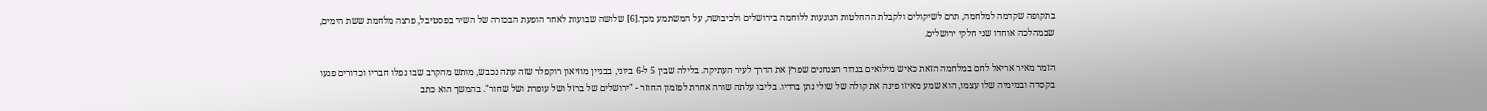בתקופה שקדמה למלחמה, תרם לשיקולים ולקבלת ההחלטות הנוגעות ללוחמה בירושלים ולכיבושה, על המשתמע מכך.[6] שלושה שבועות לאחר הופעת הבכורה של השיר בפסטיבל, פרצה מלחמת ששת הימים, שבמהלכה אוחדו שני חלקי ירושלים.

הזמר מאיר אריאל לחם במלחמה הזאת כאיש מילואים בגדוד הצנחנים שפרץ את הדרך לעיר העתיקה. בלילה שבין 5 ל-6 ביוני, בבניין מוזיאון רוקפלר שזה עתה נכבש, מותש מהקרב שבו נפלו חבריו וכדורים פגעו בקסדה ובמימיה שלו עצמו, הוא שמע מאיזו פינה את קולה של שולי נתן ברדיו. בליבו עלתה שורה אחרת לפזמון החוזר - "ירושלים של ברזל ושל עופרת ושל שחור". בהמשך הוא כתב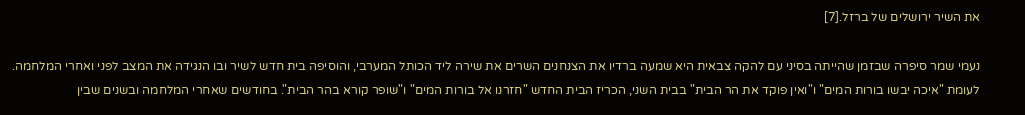את השיר ירושלים של ברזל.[7]

נעמי שמר סיפרה שבזמן שהייתה בסיני עם להקה צבאית היא שמעה ברדיו את הצנחנים השרים את שירה ליד הכותל המערבי, והוסיפה בית חדש לשיר ובו הנגידה את המצב לפני ואחרי המלחמה. לעומת "איכה יבשו בורות המים" ו"ואין פוקד את הר הבית" בבית השני, הכריז הבית החדש "חזרנו אל בורות המים" ו"שופר קורא בהר הבית". בחודשים שאחרי המלחמה ובשנים שבין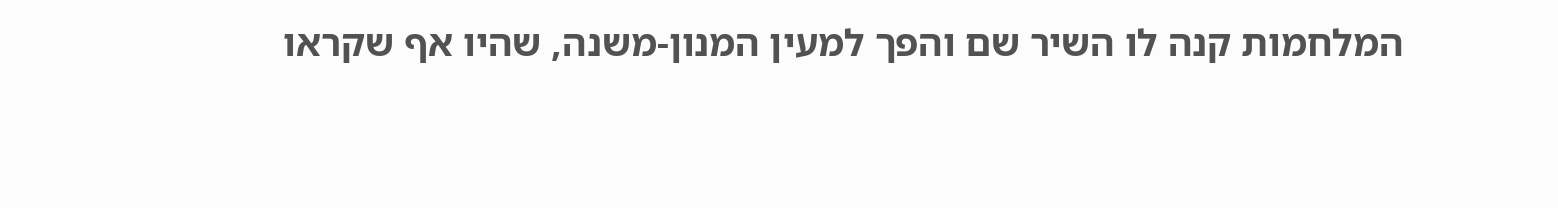המלחמות קנה לו השיר שם והפך למעין המנון-משנה, שהיו אף שקראו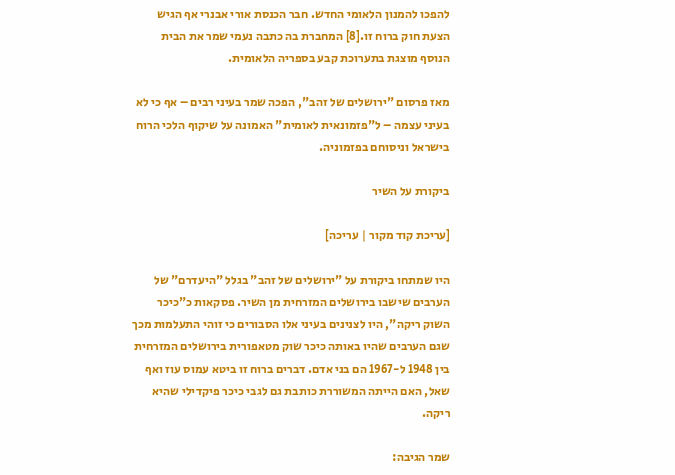להפכו להמנון הלאומי החדש. חבר הכנסת אורי אבנרי אף הגיש הצעת חוק ברוח זו.[8] המחברת בה כתבה נעמי שמר את הבית הנוסף מוצגת בתערוכת קבע בספריה הלאומית.

מאז פרסום "ירושלים של זהב", הפכה שמר בעיני רבים – אף כי לא בעיני עצמה – ל"פזמונאית לאומית" האמונה על שיקוף הלכי הרוח בישראל וניסוחם בפזמוניה.

ביקורת על השיר

[עריכת קוד מקור | עריכה]

היו שמתחו ביקורת על "ירושלים של זהב" בגלל "היעדרם" של הערבים שישבו בירושלים המזרחית מן השיר. פסקאות כ"כיכר השוק ריקה", היו לצנינים בעיני אלו הסבורים כי זוהי התעלמות מכך שגם הערבים שהיו באותה כיכר שוק מטאפורית בירושלים המזרחית בין 1948 ל-1967 הם בני אדם. דברים ברוח זו ביטא עמוס עוז ואף שאל, האם הייתה המשוררת כותבת גם לגבי כיכר פיקדילי שהיא ריקה.

שמר הגיבה: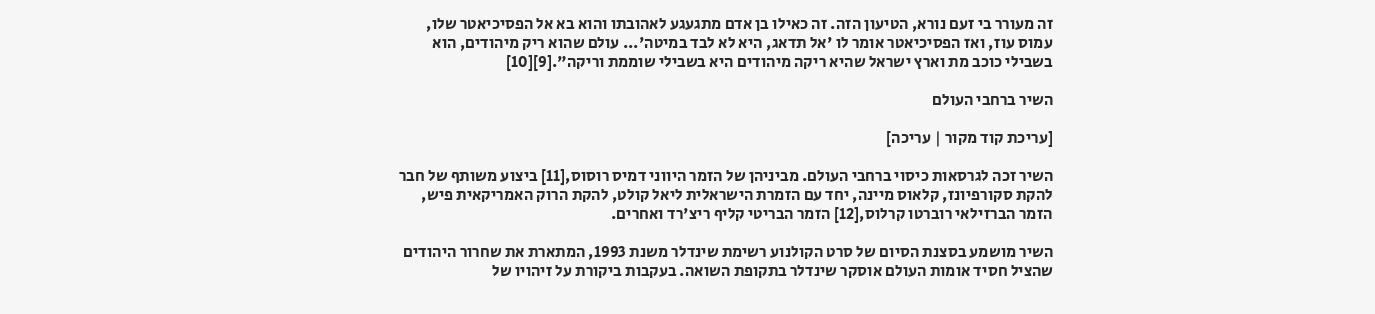זה מעורר בי זעם נורא, הטיעון הזה. זה כאילו בן אדם מתגעגע לאהובתו והוא בא אל הפסיכיאטר שלו, עמוס עוז, ואז הפסיכיאטר אומר לו 'אל תדאג, היא לא לבד במיטה'... עולם שהוא ריק מיהודים, הוא בשבילי כוכב מת וארץ ישראל שהיא ריקה מיהודים היא בשבילי שוממת וריקה".[9][10]

השיר ברחבי העולם

[עריכת קוד מקור | עריכה]

השיר זכה לגרסאות כיסוי ברחבי העולם. מביניהן של הזמר היווני דמיס רוסוס,[11] ביצוע משותף של חבר להקת סקורפיונז, קלאוס מיינה, יחד עם הזמרת הישראלית ליאל קולט, להקת הרוק האמריקאית פיש, הזמר הברזילאי רוברטו קרלוס,[12] הזמר הבריטי קליף ריצ'רד ואחרים.

השיר מושמע בסצנת הסיום של סרט הקולנוע רשימת שינדלר משנת 1993, המתארת את שחרור היהודים שהציל חסיד אומות העולם אוסקר שינדלר בתקופת השואה. בעקבות ביקורת על זיהויו של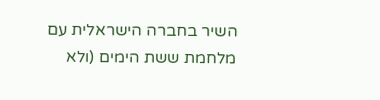השיר בחברה הישראלית עם מלחמת ששת הימים (ולא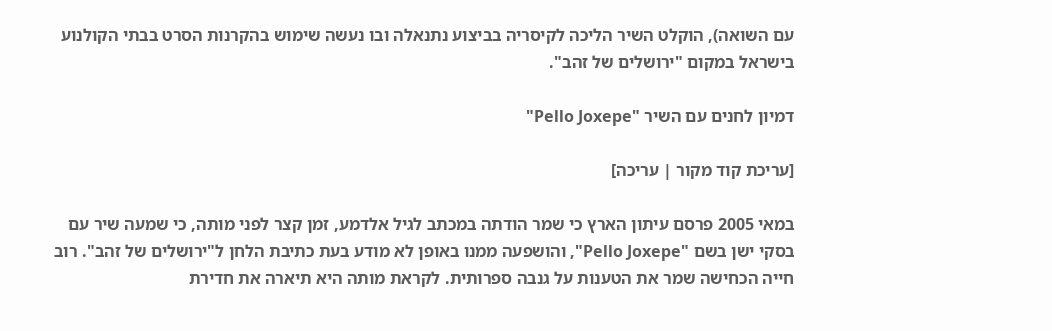עם השואה), הוקלט השיר הליכה לקיסריה בביצוע נתנאלה ובו נעשה שימוש בהקרנות הסרט בבתי הקולנוע בישראל במקום "ירושלים של זהב".

דמיון לחנים עם השיר "Pello Joxepe"

[עריכת קוד מקור | עריכה]

במאי 2005 פרסם עיתון הארץ כי שמר הודתה במכתב לגיל אלדמע, זמן קצר לפני מותה, כי שמעה שיר עם בסקי ישן בשם "Pello Joxepe", והושפעה ממנו באופן לא מודע בעת כתיבת הלחן ל"ירושלים של זהב". רוב חייה הכחישה שמר את הטענות על גנבה ספרותית. לקראת מותה היא תיארה את חדירת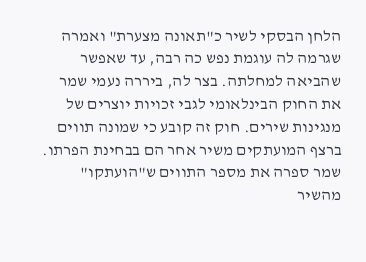הלחן הבסקי לשיר כ"תאונה מצערת" ואמרה שגרמה לה עוגמת נפש כה רבה, עד שאפשר שהביאה למחלתה. בצר לה, ביררה נעמי שמר את החוק הבינלאומי לגבי זכויות יוצרים של מנגינות שירים. חוק זה קובע כי שמונה תווים ברצף המועתקים משיר אחר הם בבחינת הפרתו. שמר ספרה את מספר התווים ש"הועתקו" מהשיר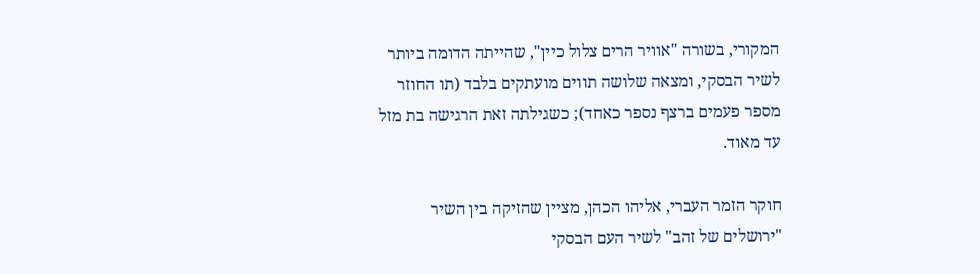המקורי, בשורה "אוויר הרים צלול כיין", שהייתה הדומה ביותר לשיר הבסקי, ומצאה שלושה תווים מועתקים בלבד (תו החוזר מספר פעמים ברצף נספר כאחד); כשגילתה זאת הרגישה בת מזל עד מאוד.

חוקר הזמר העברי, אליהו הכהן, מציין שהזיקה בין השיר "ירושלים של זהב" לשיר העם הבסקי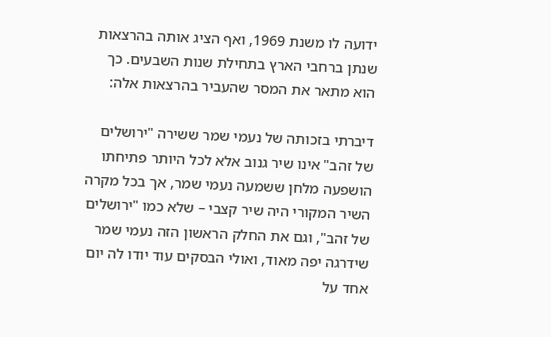ידועה לו משנת 1969, ואף הציג אותה בהרצאות שנתן ברחבי הארץ בתחילת שנות השבעים. כך הוא מתאר את המסר שהעביר בהרצאות אלה:

דיברתי בזכותה של נעמי שמר ששירה "ירושלים של זהב" אינו שיר גנוב אלא לכל היותר פתיחתו הושפעה מלחן ששמעה נעמי שמר, אך בכל מקרה השיר המקורי היה שיר קצבי – שלא כמו "ירושלים של זהב", וגם את החלק הראשון הזה נעמי שמר שידרגה יפה מאוד, ואולי הבסקים עוד יודו לה יום אחד על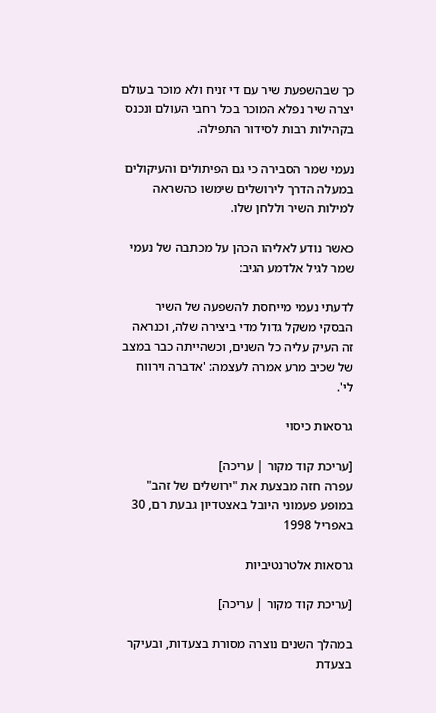כך שבהשפעת שיר עם די זניח ולא מוכר בעולם יצרה שיר נפלא המוכר בכל רחבי העולם ונכנס בקהילות רבות לסידור התפילה.

נעמי שמר הסבירה כי גם הפיתולים והעיקולים במעלה הדרך לירושלים שימשו כהשראה למילות השיר וללחן שלו.

כאשר נודע לאליהו הכהן על מכתבה של נעמי שמר לגיל אלדמע הגיב:

לדעתי נעמי מייחסת להשפעה של השיר הבסקי משקל גדול מדי ביצירה שלה, וכנראה זה העיק עליה כל השנים, וכשהייתה כבר במצב של שכיב מרע אמרה לעצמה: 'אדברה וירווח לי'.

גרסאות כיסוי

[עריכת קוד מקור | עריכה]
עפרה חזה מבצעת את "ירושלים של זהב" במופע פעמוני היובל באצטדיון גבעת רם, 30 באפריל 1998

גרסאות אלטרנטיביות

[עריכת קוד מקור | עריכה]

במהלך השנים נוצרה מסורת בצעדות, ובעיקר בצעדת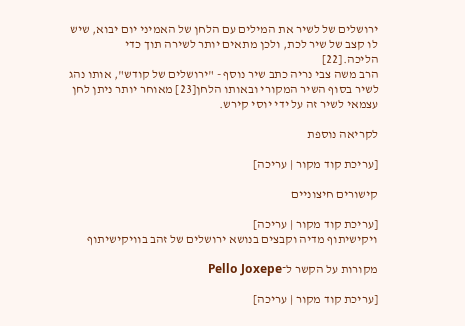ירושלים של לשיר את המילים עם הלחן של האמיני יום יבוא, שיש לו קצב של שיר לכת, ולכן מתאים יותר לשירה תוך כדי הליכה.[22]
הרב משה צבי נריה כתב שיר נוסף - "ירושלים של קודש", אותו נהג לשיר בסוף השיר המקורי ובאותו הלחן[23] מאוחר יותר ניתן לחן עצמאי לשיר זה על ידי יוסי קירש.

לקריאה נוספת

[עריכת קוד מקור | עריכה]

קישורים חיצוניים

[עריכת קוד מקור | עריכה]
ויקישיתוף מדיה וקבצים בנושא ירושלים של זהב בוויקישיתוף

מקורות על הקשר ל־Pello Joxepe

[עריכת קוד מקור | עריכה]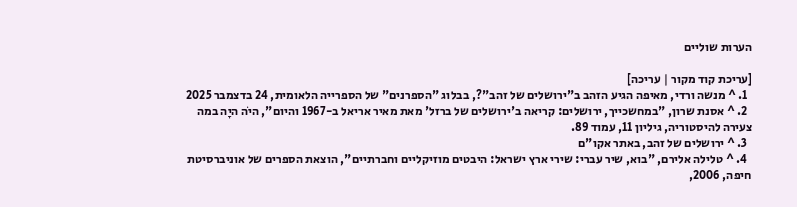הערות שוליים

[עריכת קוד מקור | עריכה]
  1. ^ מנשה ורדי, מאיפה הגיע הזהב ב"ירושלים של זהב"?, בבלוג "הספרנים" של הספרייה הלאומית, 24 בדצמבר 2025
  2. ^ אסנת שרון, "במחשכייך, ירושלים: קריאה ב'ירושלים של ברזל' מאת מאיר אריאל ב-1967 והיום", היֹה היָה במה צעירה להיסטוריה, גיליון 11, עמוד 89.
  3. ^ ירושלים של זהב, באתר אקו"ם
  4. ^ טלילה אלירם, "בוא, שיר עברי: שירי ארץ ישראל: היבטים מוזיקליים וחברתיים", הוצאת הספרים של אוניברסיטת חיפה, 2006,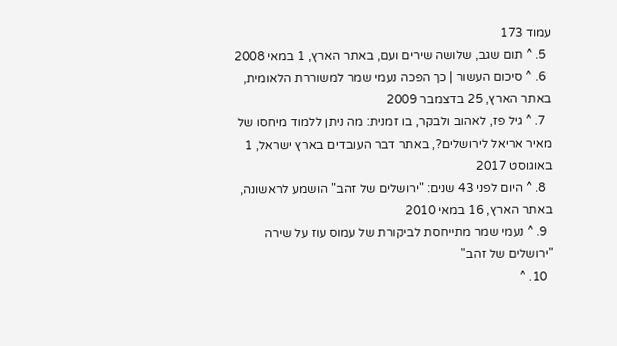עמוד 173
  5. ^ תום שגב, שלושה שירים ועם, באתר הארץ, 1 במאי 2008
  6. ^ סיכום העשור | כך הפכה נעמי שמר למשוררת הלאומית, באתר הארץ, 25 בדצמבר 2009
  7. ^ גיל פז, לאהוב ולבקר, בו זמנית: מה ניתן ללמוד מיחסו של מאיר אריאל לירושלים?, באתר דבר העובדים בארץ ישראל, 1 באוגוסט 2017
  8. ^ היום לפני 43 שנים: "ירושלים של זהב" הושמע לראשונה, באתר הארץ, 16 במאי 2010
  9. ^ נעמי שמר מתייחסת לביקורת של עמוס עוז על שירה "ירושלים של זהב"
  10. ^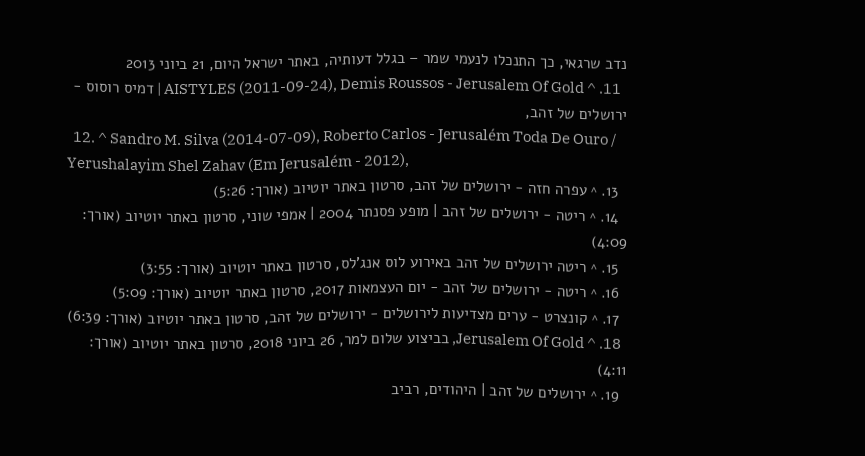נדב שרגאי, כך התנכלו לנעמי שמר – בגלל דעותיה, באתר ישראל היום, 21 ביוני 2013
  11. ^ AISTYLES (2011-09-24), Demis Roussos - Jerusalem Of Gold | דמיס רוסוס - ירושלים של זהב,
  12. ^ Sandro M. Silva (2014-07-09), Roberto Carlos - Jerusalém Toda De Ouro / Yerushalayim Shel Zahav (Em Jerusalém - 2012),
  13. ^ עפרה חזה - ירושלים של זהב, סרטון באתר יוטיוב (אורך: 5:26)
  14. ^ ריטה - ירושלים של זהב | מופע פסנתר 2004 | אמפי שוני, סרטון באתר יוטיוב (אורך: 4:09)
  15. ^ ריטה ירושלים של זהב באירוע לוס אנג'לס, סרטון באתר יוטיוב (אורך: 3:55)
  16. ^ ריטה - ירושלים של זהב - יום העצמאות 2017, סרטון באתר יוטיוב (אורך: 5:09)
  17. ^ קונצרט - ערים מצדיעות לירושלים - ירושלים של זהב, סרטון באתר יוטיוב (אורך: 6:39)
  18. ^ Jerusalem Of Gold, בביצוע שלום למר, 26 ביוני 2018, סרטון באתר יוטיוב (אורך: 4:11)
  19. ^ ירושלים של זהב | היהודים, רביב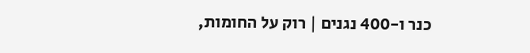כנר ו-400 נגנים | רוק על החומות,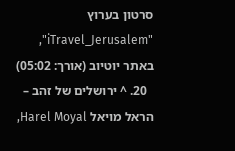סרטון בערוץ "iTravel_Jerusalem", באתר יוטיוב (אורך: 05:02)
  20. ^ ירושלים של זהב – הראל מויאל Harel Moyal,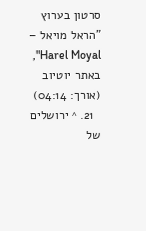סרטון בערוץ "הראל מויאל – Harel Moyal", באתר יוטיוב (אורך: 04:14)
  21. ^ ירושלים של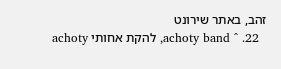זהב, באתר שירונט
  22. ^ achoty band, להקת אחותי achoty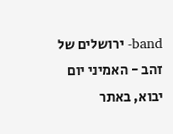band- ירושלים של זהב - האמיני יום יבוא, באתר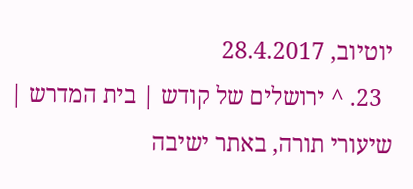יוטיוב, 28.4.2017
  23. ^ ירושלים של קודש | בית המדרש | שיעורי תורה, באתר ישיבה